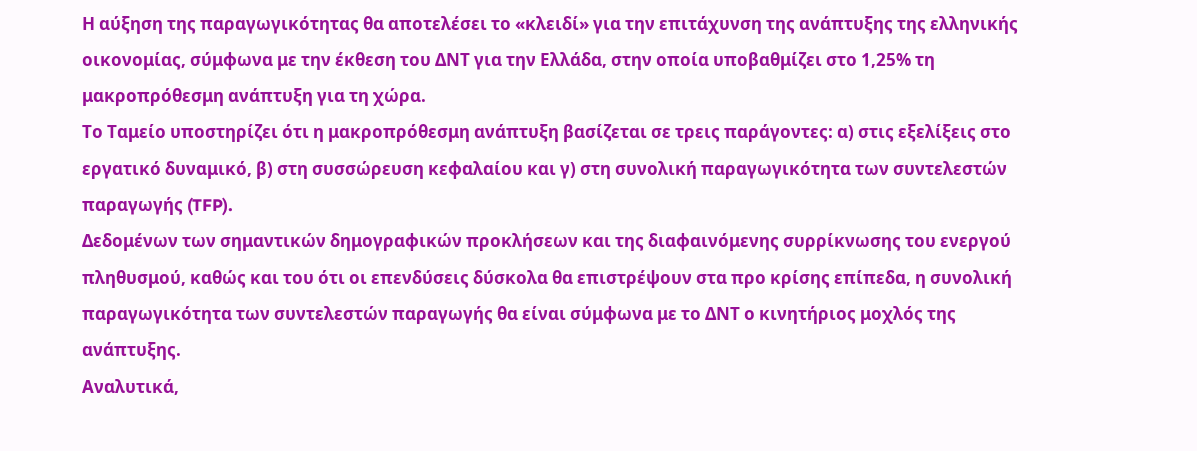Η αύξηση της παραγωγικότητας θα αποτελέσει το «κλειδί» για την επιτάχυνση της ανάπτυξης της ελληνικής οικονομίας, σύμφωνα με την έκθεση του ΔΝΤ για την Ελλάδα, στην οποία υποβαθμίζει στο 1,25% τη μακροπρόθεσμη ανάπτυξη για τη χώρα.
Το Ταμείο υποστηρίζει ότι η μακροπρόθεσμη ανάπτυξη βασίζεται σε τρεις παράγοντες: α) στις εξελίξεις στο εργατικό δυναμικό, β) στη συσσώρευση κεφαλαίου και γ) στη συνολική παραγωγικότητα των συντελεστών παραγωγής (TFP).
Δεδομένων των σημαντικών δημογραφικών προκλήσεων και της διαφαινόμενης συρρίκνωσης του ενεργού πληθυσμού, καθώς και του ότι οι επενδύσεις δύσκολα θα επιστρέψουν στα προ κρίσης επίπεδα, η συνολική παραγωγικότητα των συντελεστών παραγωγής θα είναι σύμφωνα με το ΔΝΤ ο κινητήριος μοχλός της ανάπτυξης.
Αναλυτικά,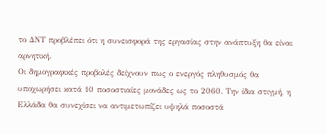το ΔΝΤ προβλέπει ότι η συνεισφορά της εργασίας στην ανάπτυξη θα είναι αρνητική.
Οι δημογραφικές προβολές δείχνουν πως ο ενεργός πληθυσμός θα υποχωρήσει κατά 10 ποσοστιαίες μονάδες ως το 2060. Την ίδια στιγμή, η Ελλάδα θα συνεχίσει να αντιμετωπίζει υψηλά ποσοστά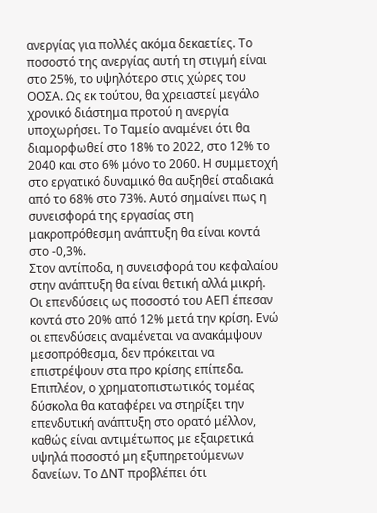ανεργίας για πολλές ακόμα δεκαετίες. Το ποσοστό της ανεργίας αυτή τη στιγμή είναι στο 25%, το υψηλότερο στις χώρες του ΟΟΣΑ. Ως εκ τούτου, θα χρειαστεί μεγάλο χρονικό διάστημα προτού η ανεργία υποχωρήσει. Το Ταμείο αναμένει ότι θα διαμορφωθεί στο 18% το 2022, στο 12% το 2040 και στο 6% μόνο το 2060. Η συμμετοχή στο εργατικό δυναμικό θα αυξηθεί σταδιακά από το 68% στο 73%. Αυτό σημαίνει πως η συνεισφορά της εργασίας στη μακροπρόθεσμη ανάπτυξη θα είναι κοντά στο -0,3%.
Στον αντίποδα, η συνεισφορά του κεφαλαίου στην ανάπτυξη θα είναι θετική αλλά μικρή.
Οι επενδύσεις ως ποσοστό του ΑΕΠ έπεσαν κοντά στο 20% από 12% μετά την κρίση. Ενώ οι επενδύσεις αναμένεται να ανακάμψουν μεσοπρόθεσμα, δεν πρόκειται να επιστρέψουν στα προ κρίσης επίπεδα. Επιπλέον, ο χρηματοπιστωτικός τομέας δύσκολα θα καταφέρει να στηρίξει την επενδυτική ανάπτυξη στο ορατό μέλλον, καθώς είναι αντιμέτωπος με εξαιρετικά υψηλά ποσοστό μη εξυπηρετούμενων δανείων. Το ΔΝΤ προβλέπει ότι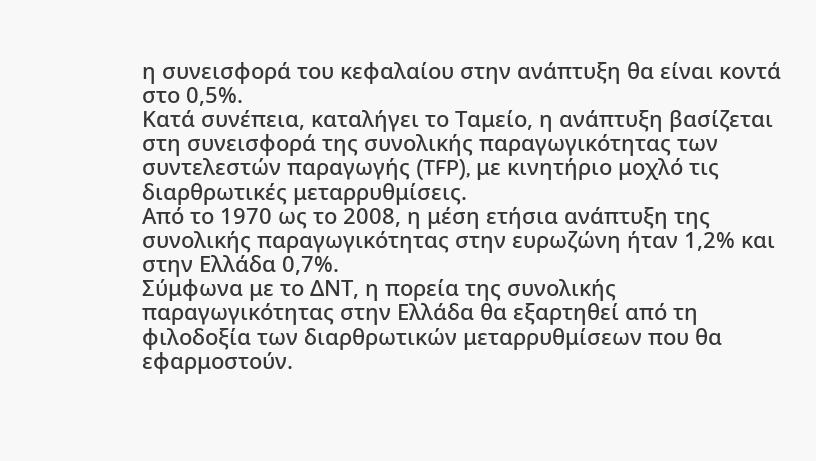η συνεισφορά του κεφαλαίου στην ανάπτυξη θα είναι κοντά στο 0,5%.
Κατά συνέπεια, καταλήγει το Ταμείο, η ανάπτυξη βασίζεται στη συνεισφορά της συνολικής παραγωγικότητας των συντελεστών παραγωγής (TFP), με κινητήριο μοχλό τις διαρθρωτικές μεταρρυθμίσεις.
Από το 1970 ως το 2008, η μέση ετήσια ανάπτυξη της συνολικής παραγωγικότητας στην ευρωζώνη ήταν 1,2% και στην Ελλάδα 0,7%.
Σύμφωνα με το ΔΝΤ, η πορεία της συνολικής παραγωγικότητας στην Ελλάδα θα εξαρτηθεί από τη φιλοδοξία των διαρθρωτικών μεταρρυθμίσεων που θα εφαρμοστούν.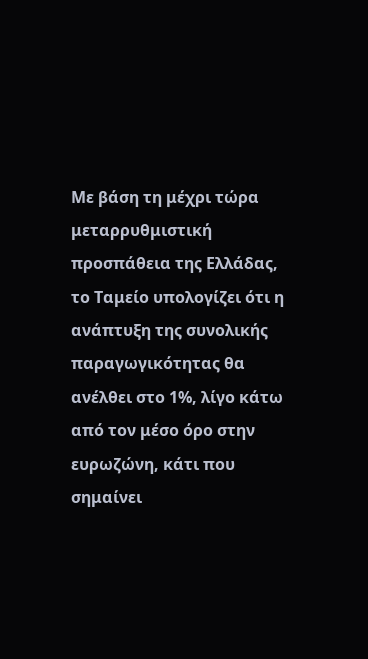Με βάση τη μέχρι τώρα μεταρρυθμιστική προσπάθεια της Ελλάδας, το Ταμείο υπολογίζει ότι η ανάπτυξη της συνολικής παραγωγικότητας θα ανέλθει στο 1%, λίγο κάτω από τον μέσο όρο στην ευρωζώνη, κάτι που σημαίνει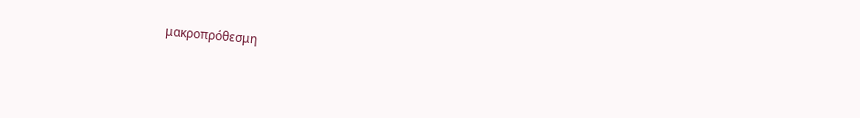μακροπρόθεσμη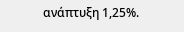ανάπτυξη 1,25%.